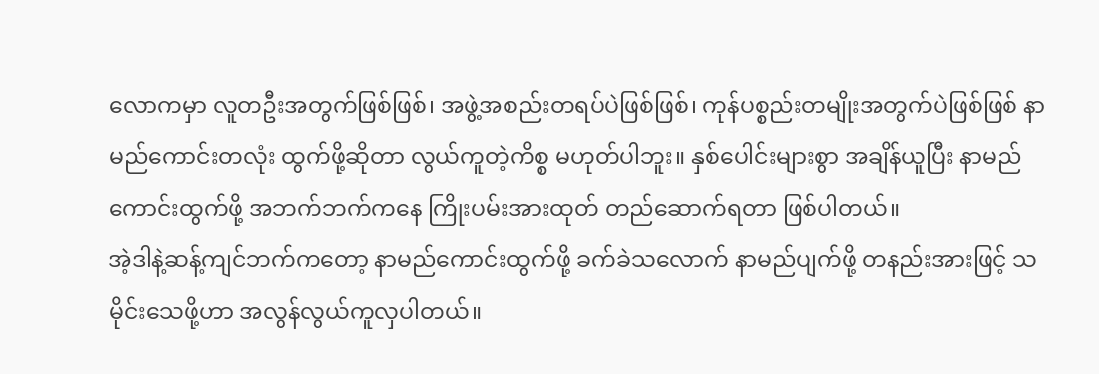လောကမှာ လူတဦးအတွက်ဖြစ်ဖြစ်၊ အဖွဲ့အစည်းတရပ်ပဲဖြစ်ဖြစ်၊ ကုန်ပစ္စည်းတမျိုးအတွက်ပဲဖြစ်ဖြစ် နာမည်ကောင်းတလုံး ထွက်ဖို့ဆိုတာ လွယ်ကူတဲ့ကိစ္စ မဟုတ်ပါဘူး။ နှစ်ပေါင်းများစွာ အချိန်ယူပြီး နာမည်ကောင်းထွက်ဖို့ အဘက်ဘက်ကနေ ကြိုးပမ်းအားထုတ် တည်ဆောက်ရတာ ဖြစ်ပါတယ်။
အဲ့ဒါနဲ့ဆန့်ကျင်ဘက်ကတော့ နာမည်ကောင်းထွက်ဖို့ ခက်ခဲသလောက် နာမည်ပျက်ဖို့ တနည်းအားဖြင့် သမိုင်းသေဖို့ဟာ အလွန်လွယ်ကူလှပါတယ်။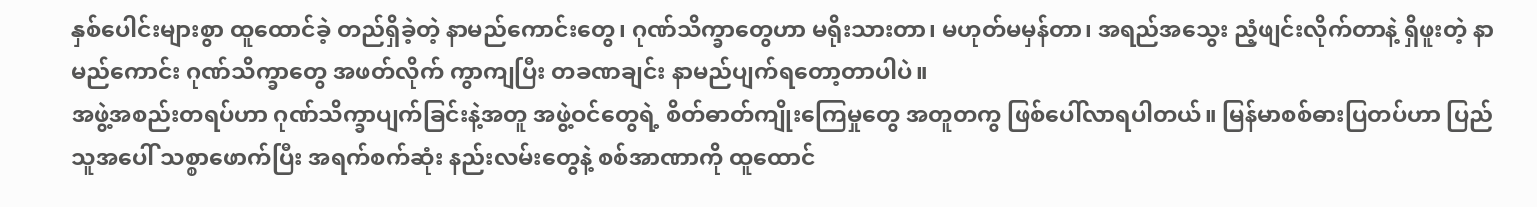နှစ်ပေါင်းများစွာ ထူထောင်ခဲ့ တည်ရှိခဲ့တဲ့ နာမည်ကောင်းတွေ၊ ဂုဏ်သိက္ခာတွေဟာ မရိုးသားတာ၊ မဟုတ်မမှန်တာ၊ အရည်အသွေး ညံ့ဖျင်းလိုက်တာနဲ့ ရှိဖူးတဲ့ နာမည်ကောင်း ဂုဏ်သိက္ခာတွေ အဖတ်လိုက် ကွာကျပြီး တခဏချင်း နာမည်ပျက်ရတော့တာပါပဲ။
အဖွဲ့အစည်းတရပ်ဟာ ဂုဏ်သိက္ခာပျက်ခြင်းနဲ့အတူ အဖွဲ့ဝင်တွေရဲ့ စိတ်ဓာတ်ကျိုးကြေမှုတွေ အတူတကွ ဖြစ်ပေါ်လာရပါတယ်။ မြန်မာစစ်ဓားပြတပ်ဟာ ပြည်သူအပေါ် သစ္စာဖောက်ပြီး အရက်စက်ဆုံး နည်းလမ်းတွေနဲ့ စစ်အာဏာကို ထူထောင်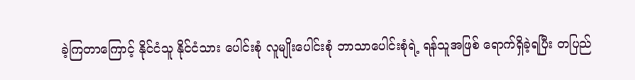ခဲ့ကြတာကြောင့် နိုင်ငံသူ နိုင်ငံသား ပေါင်းစုံ လူမျိုးပေါင်းစုံ ဘာသာပေါင်းစုံရဲ့ ရန်သူအဖြစ် ရောက်ရှိခဲ့ရပြီး တပြည်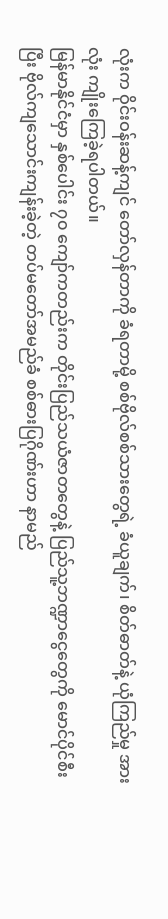လုံးက ဝိုင်းဝန်းဆန့်ကျင် တော်လှန်တာကို ခံရတာမို့ စစ်ဗိုလ်စစ်သားတွေရဲ့ ခံယူချက်၊ စိတ်ဓာတ်နဲ့ ယုံကြည်မှု အားလုံး ကျိုးကြေခဲ့ရပါတယ်။
မြန်မာနိုင်ငံမှာ နှစ်ပေါင်း ၇၀ ကျော်ကတည်းက တိုင်းပြည်သယံဇာတတွေနဲ့ ပြည်သူ့ဘဏ္ဍာငွေတွေကို မောင်ပိုင်စီးပြီး ဗိုလ်ကျသောင်းကျန်းခဲ့တဲ့ တပ်မတော်အမည်ခံ စစ်ဓားပြဂိုဏ်းဟာ နာမည်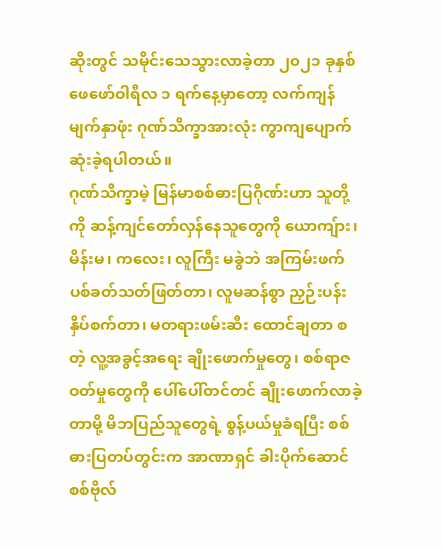ဆိုးတွင် သမိုင်းသေသွားလာခဲ့တာ ၂၀၂၁ ခုနှစ် ဖေဖော်ဝါရီလ ၁ ရက်နေ့မှာတော့ လက်ကျန်မျက်နှာဖုံး ဂုဏ်သိက္ခာအားလုံး ကွာကျပျောက်ဆုံးခဲ့ရပါတယ်။
ဂုဏ်သိက္ခာမဲ့ မြန်မာစစ်ဓားပြဂိုဏ်းဟာ သူတို့ကို ဆန့်ကျင်တော်လှန်နေသူတွေကို ယောကျ်ား၊ မိန်းမ၊ ကလေး၊ လူကြီး မခွဲဘဲ အကြမ်းဖက် ပစ်ခတ်သတ်ဖြတ်တာ၊ လူမဆန်စွာ ညှဉ်းပန်းနှိပ်စက်တာ၊ မတရားဖမ်းဆီး ထောင်ချတာ စတဲ့ လူ့အခွင့်အရေး ချိုးဖောက်မှုတွေ၊ စစ်ရာဇဝတ်မှုတွေကို ပေါ်ပေါ်တင်တင် ချိုးဖောက်လာခဲ့တာမို့ မိဘပြည်သူတွေရဲ့ စွန့်ပယ်မှုခံရပြီး စစ်ဓားပြတပ်တွင်းက အာဏာရှင် ခါးပိုက်ဆောင် စစ်ဗိုလ်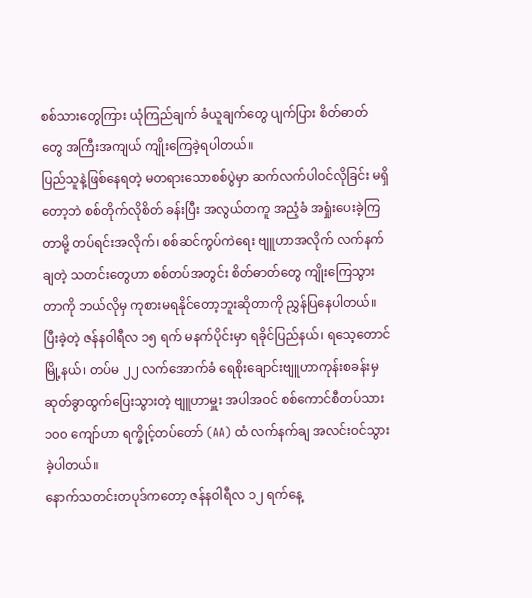စစ်သားတွေကြား ယုံကြည်ချက် ခံယူချက်တွေ ပျက်ပြား စိတ်ဓာတ်တွေ အကြီးအကျယ် ကျိုးကြေခဲ့ရပါတယ်။
ပြည်သူနဲ့ဖြစ်နေရတဲ့ မတရားသောစစ်ပွဲမှာ ဆက်လက်ပါဝင်လိုခြင်း မရှိတော့ဘဲ စစ်တိုက်လိုစိတ် ခန်းပြီး အလွယ်တကူ အညံ့ခံ အရှုံးပေးခဲ့ကြတာမို့ တပ်ရင်းအလိုက်၊ စစ်ဆင်ကွပ်ကဲရေး ဗျူဟာအလိုက် လက်နက်ချတဲ့ သတင်းတွေဟာ စစ်တပ်အတွင်း စိတ်ဓာတ်တွေ ကျိုးကြေသွားတာကို ဘယ်လိုမှ ကုစားမရနိုင်တော့ဘူးဆိုတာကို ညွှန်ပြနေပါတယ်။
ပြီးခဲ့တဲ့ ဇန်နဝါရီလ ၁၅ ရက် မနက်ပိုင်းမှာ ရခိုင်ပြည်နယ်၊ ရသေ့တောင်မြို့နယ်၊ တပ်မ ၂၂ လက်အောက်ခံ ရေစိုးချောင်းဗျူဟာကုန်းစခန်းမှ ဆုတ်ခွာထွက်ပြေးသွားတဲ့ ဗျူဟာမှူး အပါအဝင် စစ်ကောင်စီတပ်သား ၁၀၀ ကျော်ဟာ ရက္ခိုင့်တပ်တော် (AA) ထံ လက်နက်ချ အလင်းဝင်သွားခဲ့ပါတယ်။
နောက်သတင်းတပုဒ်ကတော့ ဇန်နဝါရီလ ၁၂ ရက်နေ့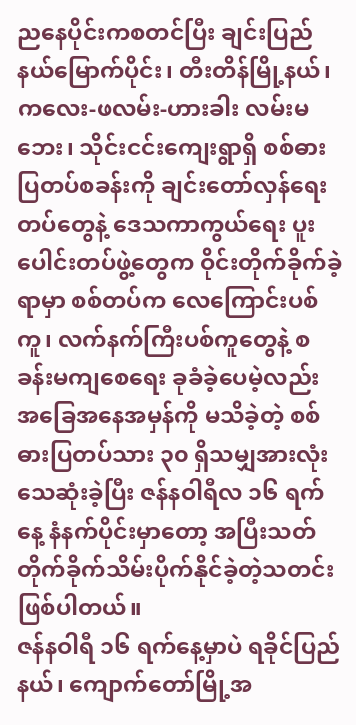ညနေပိုင်းကစတင်ပြီး ချင်းပြည်နယ်မြောက်ပိုင်း၊ တီးတိန်မြို့နယ်၊ ကလေး-ဖလမ်း-ဟားခါး လမ်းမဘေး၊ သိုင်းငင်းကျေးရွာရှိ စစ်ဓားပြတပ်စခန်းကို ချင်းတော်လှန်ရေးတပ်တွေနဲ့ ဒေသကာကွယ်ရေး ပူးပေါင်းတပ်ဖွဲ့တွေက ဝိုင်းတိုက်ခိုက်ခဲ့ရာမှာ စစ်တပ်က လေကြောင်းပစ်ကူ၊ လက်နက်ကြီးပစ်ကူတွေနဲ့ စခန်းမကျစေရေး ခုခံခဲ့ပေမဲ့လည်း အခြေအနေအမှန်ကို မသိခဲ့တဲ့ စစ်ဓားပြတပ်သား ၃၀ ရှိသမျှအားလုံး သေဆုံးခဲ့ပြီး ဇန်နဝါရီလ ၁၆ ရက်နေ့ နံနက်ပိုင်းမှာတော့ အပြီးသတ် တိုက်ခိုက်သိမ်းပိုက်နိုင်ခဲ့တဲ့သတင်း ဖြစ်ပါတယ်။
ဇန်နဝါရီ ၁၆ ရက်နေ့မှာပဲ ရခိုင်ပြည်နယ်၊ ကျောက်တော်မြို့အ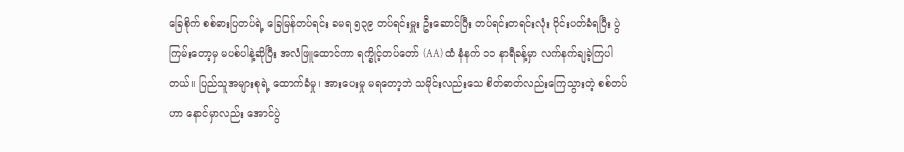ခြေစိုက် စစ်ဓားပြတပ်ရဲ့ ခြေမြန်တပ်ရင်း ခမရ ၅၃၉ တပ်ရင်းမှူး ဦးဆောင်ပြီး တပ်ရင်းတရင်းလုံး ဝိုင်းပတ်ခံရပြီး ပွဲကြမ်းတော့မှ မပစ်ပါနဲ့ဆိုပြီး အလံဖြူထောင်ကာ ရက္ခိုင့်တပ်တော် (AA) ထံ နံနက် ၁၁ နာရီခန့်မှာ လက်နက်ချခဲ့ကြပါတယ်။ ပြည်သူအများစုရဲ့ ထောက်ခံမှု၊ အားပေးမှု မရတော့ဘဲ သမိုင်းလည်းသေ စိတ်ဓာတ်လည်းကြေသွားတဲ့ စစ်တပ်ဟာ နောင်မှာလည်း အောင်ပွဲ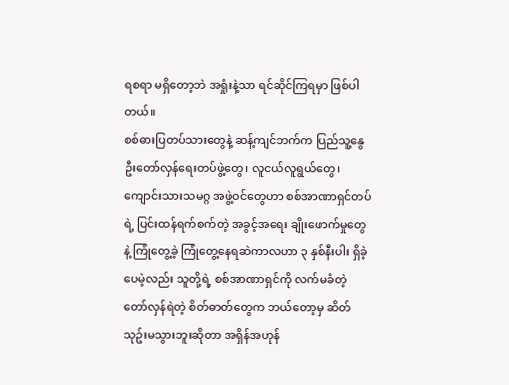ရစရာ မရှိတော့ဘဲ အရှုံးနဲ့သာ ရင်ဆိုင်ကြရမှာ ဖြစ်ပါတယ်။
စစ်ဓားပြတပ်သားတွေနဲ့ ဆန့်ကျင်ဘက်က ပြည်သူ့နွေဦးတော်လှန်ရေးတပ်ဖွဲ့တွေ၊ လူငယ်လူရွယ်တွေ၊ ကျောင်းသားသမဂ္ဂ အဖွဲ့ဝင်တွေဟာ စစ်အာဏာရှင်တပ်ရဲ့ ပြင်းထန်ရက်စက်တဲ့ အခွင့်အရေး ချိုးဖောက်မှုတွေနဲ့ ကြုံတွေ့ခဲ့ ကြုံတွေ့နေရဆဲကာလဟာ ၃ နှစ်နီးပါး ရှိခဲ့ပေမဲ့လည်း သူတို့ရဲ့ စစ်အာဏာရှင်ကို လက်မခံတဲ့ တော်လှန်ရဲတဲ့ စိတ်ဓာတ်တွေက ဘယ်တော့မှ ဆိတ်သုဥ်းမသွားဘူးဆိုတာ အရှိန်အဟုန်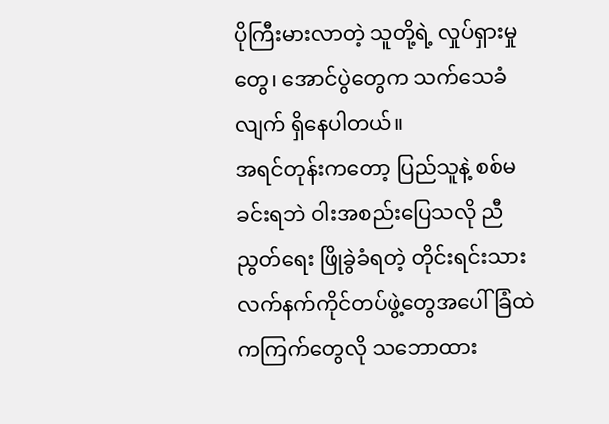ပိုကြီးမားလာတဲ့ သူတို့ရဲ့ လှုပ်ရှားမှုတွေ၊ အောင်ပွဲတွေက သက်သေခံလျက် ရှိနေပါတယ်။
အရင်တုန်းကတော့ ပြည်သူနဲ့ စစ်မခင်းရဘဲ ဝါးအစည်းပြေသလို ညီညွတ်ရေး ဖြိုခွဲခံရတဲ့ တိုင်းရင်းသား လက်နက်ကိုင်တပ်ဖွဲ့တွေအပေါ် ခြံထဲကကြက်တွေလို သဘောထား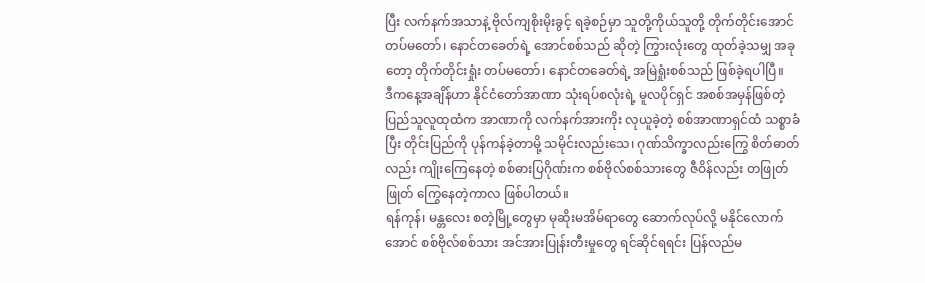ပြီး လက်နက်အသာနဲ့ ဗိုလ်ကျစိုးမိုးခွင့် ရခဲ့စဉ်မှာ သူတို့ကိုယ်သူတို့ တိုက်တိုင်းအောင် တပ်မတော်၊ နောင်တခေတ်ရဲ့ အောင်စစ်သည် ဆိုတဲ့ ကြွားလုံးတွေ ထုတ်ခဲ့သမျှ အခုတော့ တိုက်တိုင်းရှုံး တပ်မတော်၊ နောင်တခေတ်ရဲ့ အမြဲရှုံးစစ်သည် ဖြစ်ခဲ့ရပါပြီ။
ဒီကနေ့အချိန်ဟာ နိုင်ငံတော်အာဏာ သုံးရပ်စလုံးရဲ့ မူလပိုင်ရှင် အစစ်အမှန်ဖြစ်တဲ့ ပြည်သူလူထုထံက အာဏာကို လက်နက်အားကိုး လုယူခဲ့တဲ့ စစ်အာဏာရှင်ထံ သစ္စာခံပြီး တိုင်းပြည်ကို ပုန်ကန်ခဲ့တာမို့ သမိုင်းလည်းသေ၊ ဂုဏ်သိက္ခာလည်းကြွေ စိတ်ဓာတ်လည်း ကျိုးကြေနေတဲ့ စစ်ဓားပြဂိုဏ်းက စစ်ဗိုလ်စစ်သားတွေ ဇီဝိန်လည်း တဖြုတ်ဖြုတ် ကြွေနေတဲ့ကာလ ဖြစ်ပါတယ်။
ရန်ကုန်၊ မန္တလေး စတဲ့မြို့တွေမှာ မုဆိုးမအိမ်ရာတွေ ဆောက်လုပ်လို့ မနိုင်လောက်အောင် စစ်ဗိုလ်စစ်သား အင်အားပြုန်းတီးမှုတွေ ရင်ဆိုင်ရရင်း ပြန်လည်မ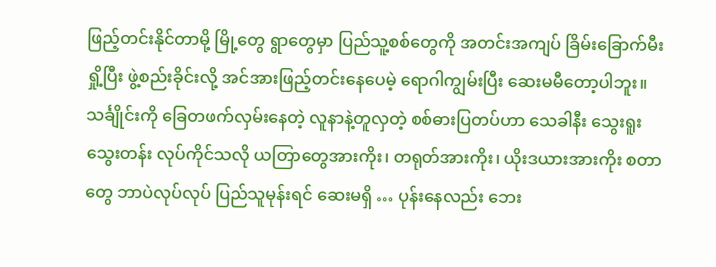ဖြည့်တင်းနိုင်တာမို့ မြို့တွေ ရွာတွေမှာ ပြည်သူ့စစ်တွေကို အတင်းအကျပ် ခြိမ်းခြောက်မီးရှို့ပြီး ဖွဲ့စည်းခိုင်းလို့ အင်အားဖြည့်တင်းနေပေမဲ့ ရောဂါကျွမ်းပြီး ဆေးမမီတော့ပါဘူး။ သင်္ချိုင်းကို ခြေတဖက်လှမ်းနေတဲ့ လူနာနဲ့တူလှတဲ့ စစ်ဓားပြတပ်ဟာ သေခါနီး သွေးရူးသွေးတန်း လုပ်ကိုင်သလို ယတြာတွေအားကိုး၊ တရုတ်အားကိုး၊ ယိုးဒယားအားကိုး စတာတွေ ဘာပဲလုပ်လုပ် ပြည်သူမုန်းရင် ဆေးမရှိ … ပုန်းနေလည်း ဘေး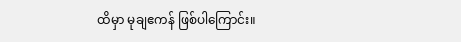ထိမှာ မုချဧကန် ဖြစ်ပါကြောင်း။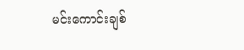မင်းကောင်းချစ်